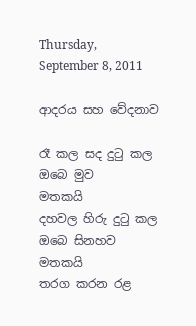Thursday, September 8, 2011

ආදරය සහ වේදනාව

රෑ කල සද දුටු කල ඔබෙ මුව                         මතකයි
දහවල හිරු දුටු කල ඔබෙ සිනහව                  මතකයි
තරග කරන රළ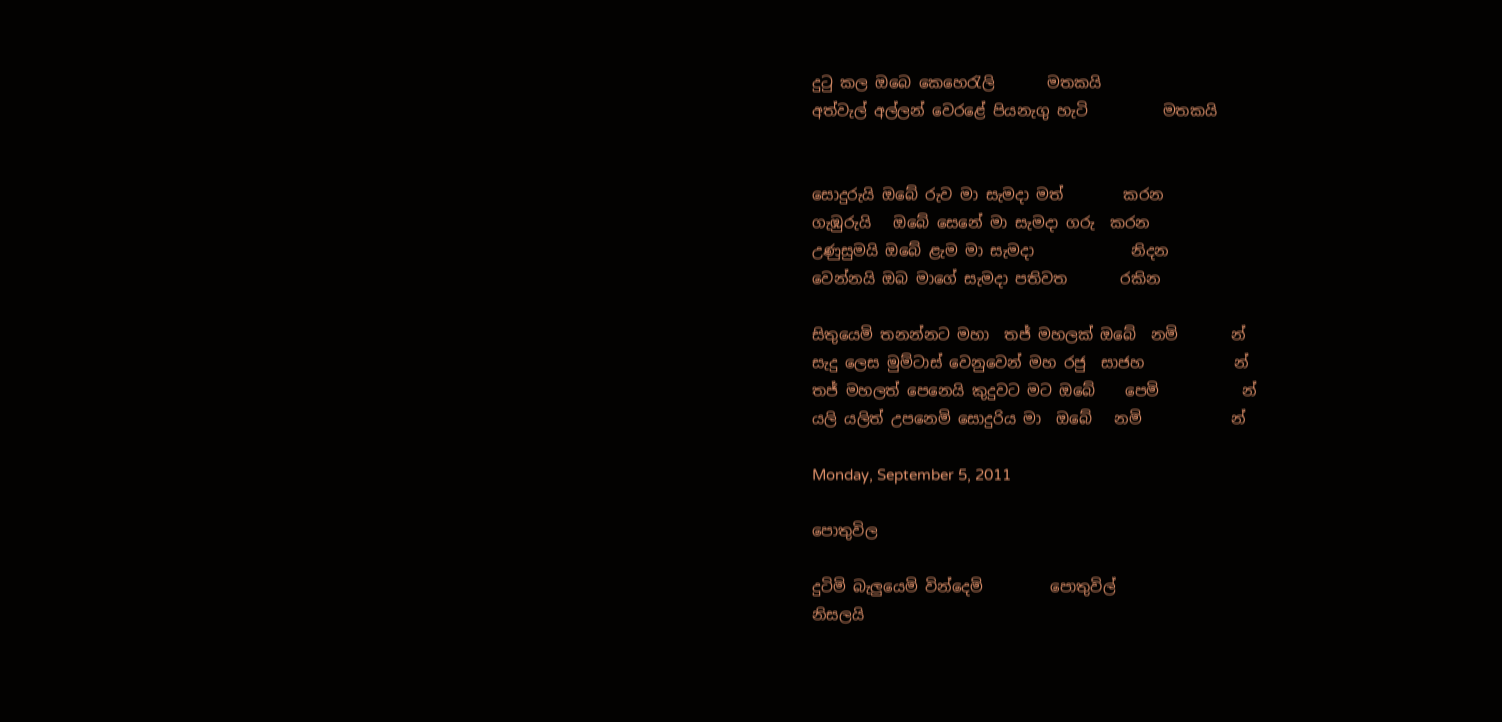දුටු කල ඔබෙ කෙහෙරැලි       මතකයි
අත්වැල් අල්ලන් වෙරළේ පියනැගු හැටි          මතකයි


සොදුරුයි ඔබේ රුව මා සැමදා මත්        කරන
ගැඹුරුයි   ඔබේ සෙනේ මා සැමදා ගරු  කරන
උණුසුමයි ඔබේ ළැම මා සැමදා             නිදන
වෙන්නයි ඔබ මාගේ සැමදා පතිවත       රකින

සිතුයෙමි තනන්නට මහා  තජ් මහලක් ඔබේ  නමි       න්
සැදු ලෙස මුම්ටාස් වෙනුවෙන් මහ රජු  සාජහ            න්
තජ් මහලත් පෙනෙයි කුදුවට මට ඔබේ    පෙමි           න්
යලි යලිත් උපනෙමි සොදුරිය මා  ඔබේ   නමි            න්

Monday, September 5, 2011

පොතුවිල

දුටිමි බැලුයෙමි වින්දෙමි         පොතුවිල්
නිසලයි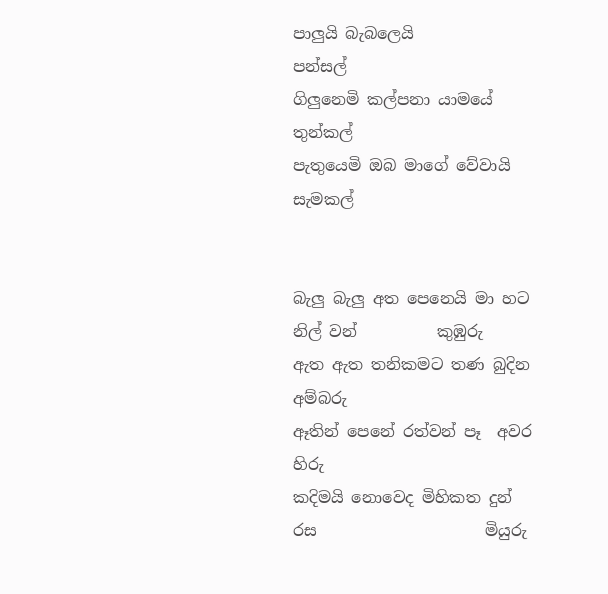පාලුයි බැබලෙයි           පන්සල්
ගිලුනෙමි කල්පනා යාමයේ      තුන්කල්
පැතුයෙමි ඔබ මාගේ වේවායි    සැමකල්


බැලු බැලු අත පෙනෙයි මා හට නිල් වන්          කුඹුරු
ඇත ඇත තනිකමට තණ බුදින                      අම්බරු
ඈතින් පෙනේ රත්වන් පෑ  අවර                         හිරු
කදිමයි නොවෙද මිහිකත දුන් රස                     මියුරු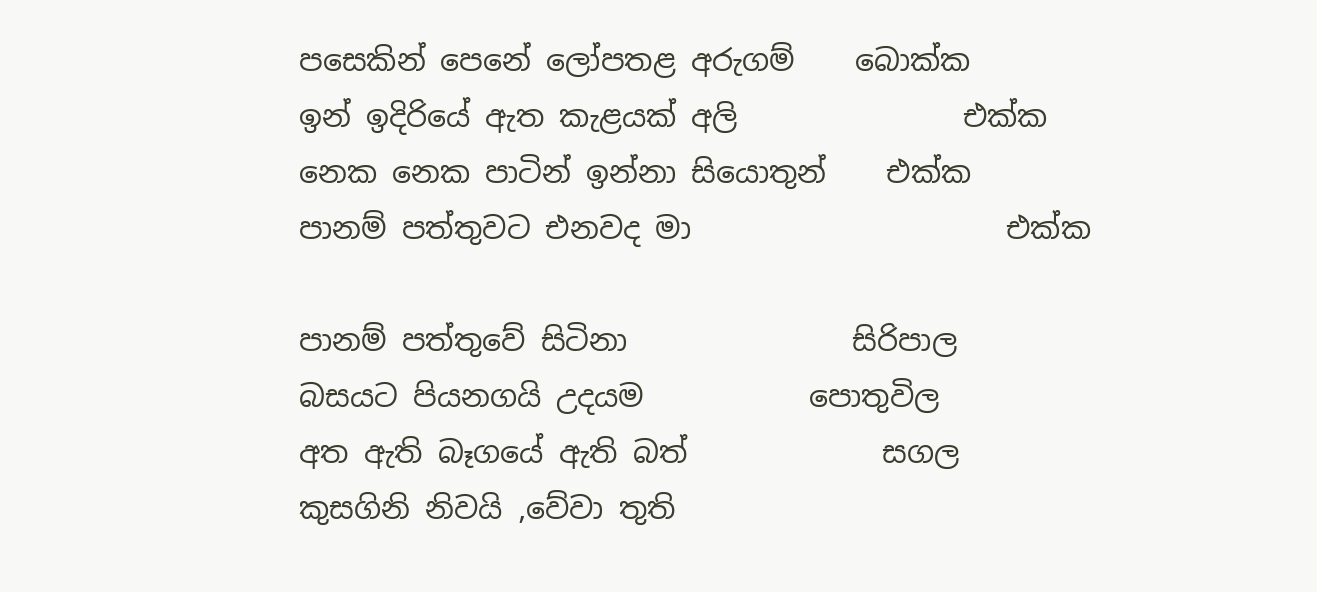පසෙකින් පෙනේ ලෝපතළ අරුගම්    බොක්ක
ඉන් ඉදිරියේ ඇත කැළයක් අලි               එක්ක
නෙක නෙක පාටින් ඉන්නා සියොතුන්    එක්ක
පානම් පත්තුවට එනවද මා                     එක්ක

පානම් පත්තුවේ සිටිනා               සිරිපාල
බසයට පියනගයි උදයම           පොතුවිල
අත ඇති බෑගයේ ඇති බත්             සගල
කුසගිනි නිවයි ,වේවා තුති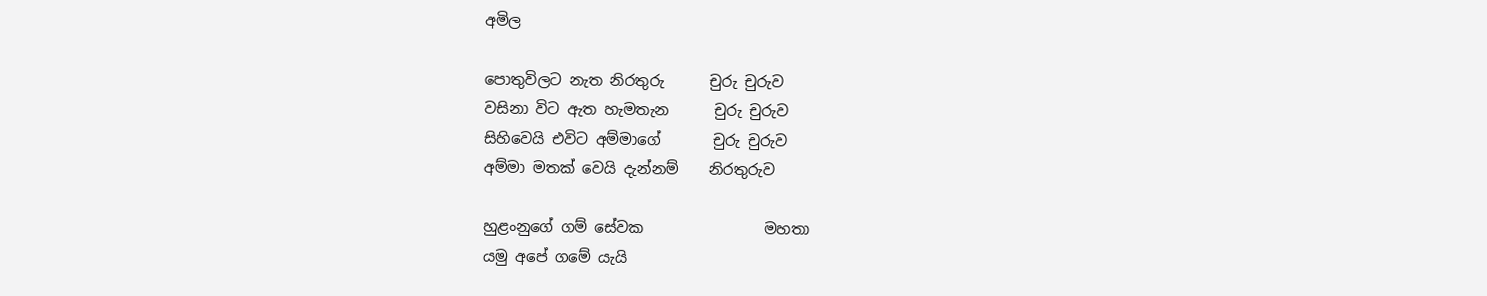අමිල

පොතුවිලට නැත නිරතුරු      චුරු චුරුව
වසිනා විට ඇත හැමතැන      චුරු චුරුව
සිහිවෙයි එවිට අම්මාගේ       චුරු චුරුව
අම්මා මතක් වෙයි දැන්නම්    නිරතුරුව

හුළංනුගේ ගම් සේවක                මහතා
යමු අපේ ගමේ යැයි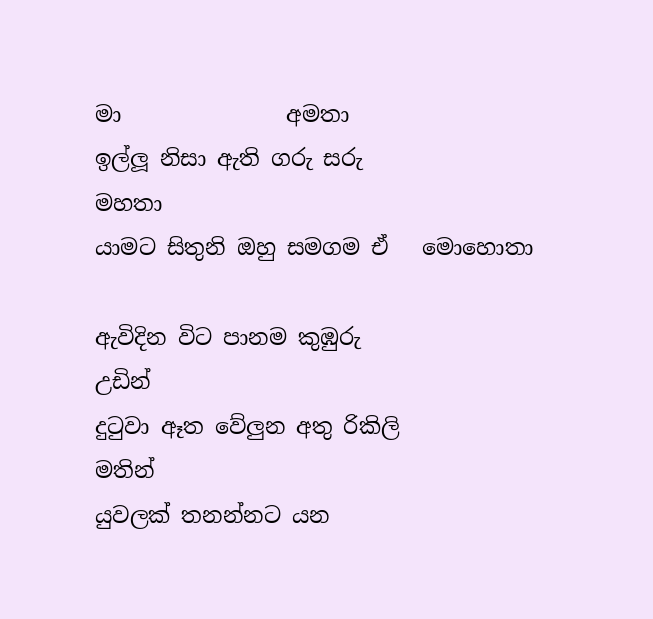මා               අමතා
ඉල්ලූ නිසා ඇති ගරු සරු            මහතා
යාමට සිතුනි ඔහු සමගම ඒ   මොහොතා

ඇවිදින විට පානම කුඹුරු                  උඩින්
දුටුවා ඈත වේලුන අතු රිකිලි             මතින්
යුවලක් තනන්නට යන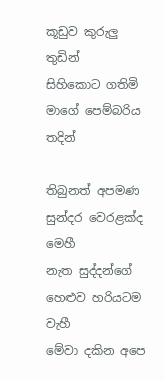කූඩුව කුරුලු  තුඩින්
සිහිකොට ගතිමි මාගේ පෙම්බරිය      තදින්

තිබුනත් අපමණ සුන්දර වෙරළක්ද       මෙහී
නැත සුද්දන්ගේ හෙළුව හරියටම          වැහී
මේවා දකින අපෙ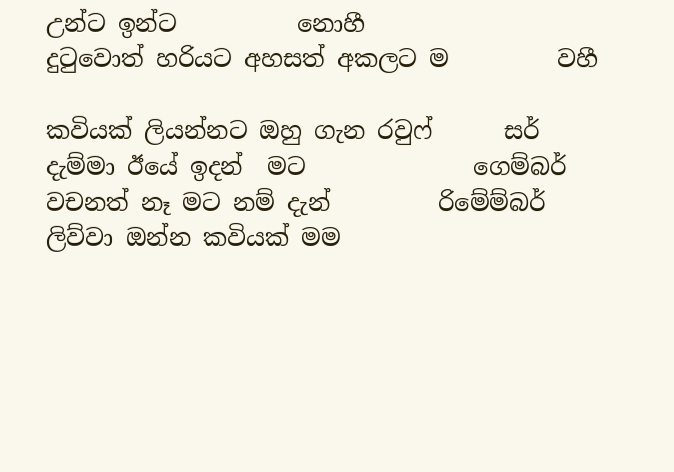උන්ට ඉන්ට          නොහී
දුටුවොත් හරියට අහසත් අකලට ම         වහී

කවියක් ලියන්නට ඔහු ගැන රවුෆ්      සර්
දැම්මා ඊයේ ඉදන්  මට              ගෙම්බර්
වචනත් නෑ මට නම් දැන්         රිමේම්බර්
ලිව්වා ඔන්න කවියක් මම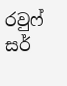රවුෆ්          සර්